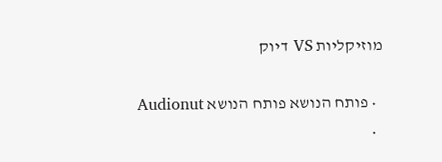מוזיקליות VS דיוק

  • פותח הנושא פותח הנושא Audionut
  •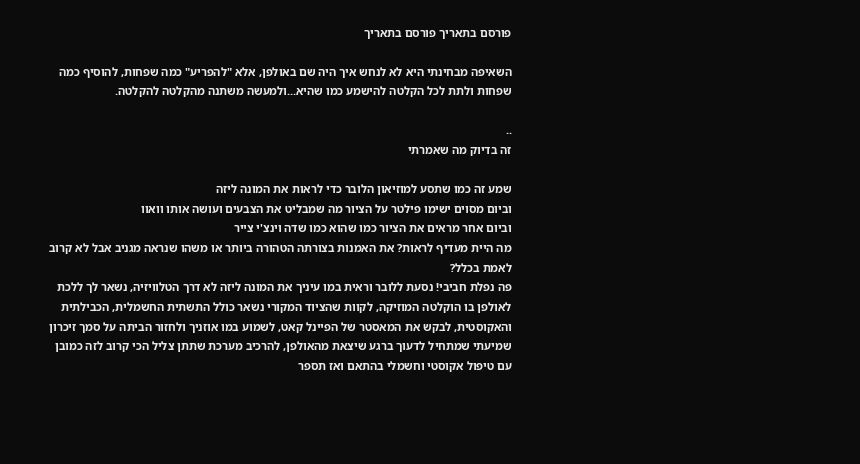פורסם בתאריך פורסם בתאריך

השאיפה מבחינתי היא לא לנחש איך היה שם באולפן, אלא "להפריע" כמה שפחות, להוסיף כמה שפחות ולתת לכל הקלטה להישמע כמו שהיא...ולמעשה משתנה מהקלטה להקלטה.

..
זה בדיוק מה שאמרתי

שמע זה כמו שתסע למוזיאון הלובר כדי לראות את המונה ליזה
וביום מסוים ישימו פילטר על הציור מה שמבליט את הצבעים ועושה אותו וואוו
וביום אחר מראים את הציור כמו שהוא כמו שדה וינצ'י צייר
מה היית מעדיף לראות? את האמנות בצורתה הטהורה ביותר או משהו שנראה מגניב אבל לא קרוב לאמת בכלל?
פה נפלת חביבי! נסעת ללובר וראית במו עיניך את המונה ליזה לא דרך הטלוויזיה, נשאר לך ללכת לאולפן בו הוקלטה המוזיקה, לקוות שהציוד המקורי נשאר כולל התשתית החשמלית, הכבילתית והאקוסטית, לבקש את המאסטר של הפיינל קאט, לשמוע במו אוזניך ולחזור הביתה על סמך זיכרון שמיעתי שמתחיל לדעוך ברגע שיצאת מהאולפן, להרכיב מערכת שתתן צליל הכי קרוב לזה כמובן עם טיפול אקוסטי וחשמלי בהתאם ואז תספר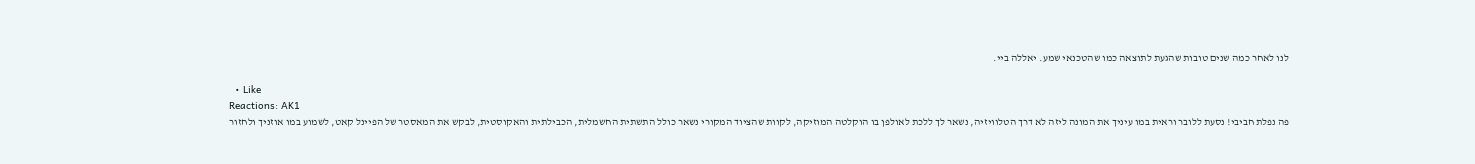לנו לאחר כמה שנים טובות שהגעת לתוצאה כמו שהטכנאי שמע. יאללה ביי.

  • Like
Reactions: AK1
פה נפלת חביבי! נסעת ללובר וראית במו עיניך את המונה ליזה לא דרך הטלוויזיה, נשאר לך ללכת לאולפן בו הוקלטה המוזיקה, לקוות שהציוד המקורי נשאר כולל התשתית החשמלית, הכבילתית והאקוסטית, לבקש את המאסטר של הפיינל קאט, לשמוע במו אוזניך ולחזור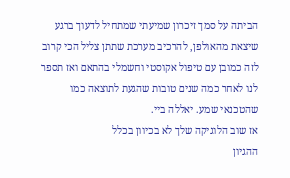הביתה על סמך זיכרון שמיעתי שמתחיל לדעוך ברגע שיצאת מהאולפן, להרכיב מערכת שתתן צליל הכי קרוב לזה כמובן עם טיפול אקוסטי וחשמלי בהתאם ואז תספר לנו לאחר כמה שנים טובות שהגעת לתוצאה כמו שהטכנאי שמע. יאללה ביי.
אז שוב הלוגיקה שלך לא בכיוון בכלל
ההגיון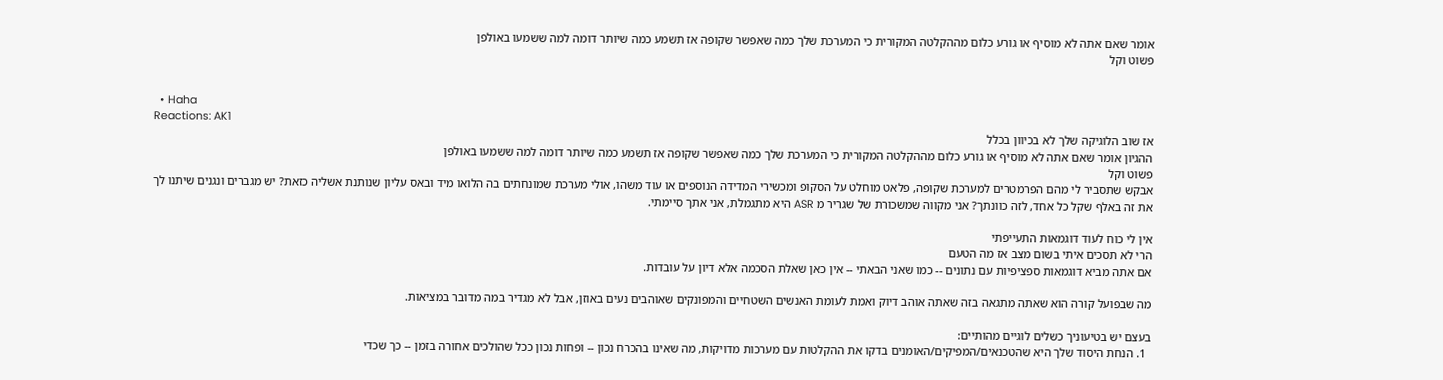אומר שאם אתה לא מוסיף או גורע כלום מההקלטה המקורית כי המערכת שלך כמה שאפשר שקופה אז תשמע כמה שיותר דומה למה ששמעו באולפן
פשוט וקל


  • Haha
Reactions: AK1
אז שוב הלוגיקה שלך לא בכיוון בכלל
ההגיון אומר שאם אתה לא מוסיף או גורע כלום מההקלטה המקורית כי המערכת שלך כמה שאפשר שקופה אז תשמע כמה שיותר דומה למה ששמעו באולפן
פשוט וקל
אבקש שתסביר לי מהם הפרמטרים למערכת שקופה, פלאט מוחלט על הסקופ ומכשירי המדידה הנוספים או עוד משהו, אולי מערכת שמונחתים בה הלואו מיד ובאס עליון שנותנת אשליה כזאת? יש מגברים ונגנים שיתנו לך את זה באלף שקל כל אחד, לזה כוונתך? אני מקווה שמשכורת של שגריר מ ASR היא מתגמלת, אני אתך סיימתי.

אין לי כוח לעוד דוגמאות התעייפתי
הרי לא תסכים איתי בשום מצב אז מה הטעם
אם אתה מביא דוגמאות ספציפיות עם נתונים -- כמו שאני הבאתי -- אין כאן שאלת הסכמה אלא דיון על עובדות.

מה שבפועל קורה הוא שאתה מתגאה בזה שאתה אוהב דיוק ואמת לעומת האנשים השטחיים והמפונקים שאוהבים נעים באוזן, אבל לא מגדיר במה מדובר במציאות.

בעצם יש בטיעוניך כשלים לוגיים מהותיים:
  1. הנחת היסוד שלך היא שהטכנאים/המפיקים/האומנים בדקו את ההקלטות עם מערכות מדויקות, מה שאינו בהכרח נכון -- ופחות נכון ככל שהולכים אחורה בזמן -- כך שכדי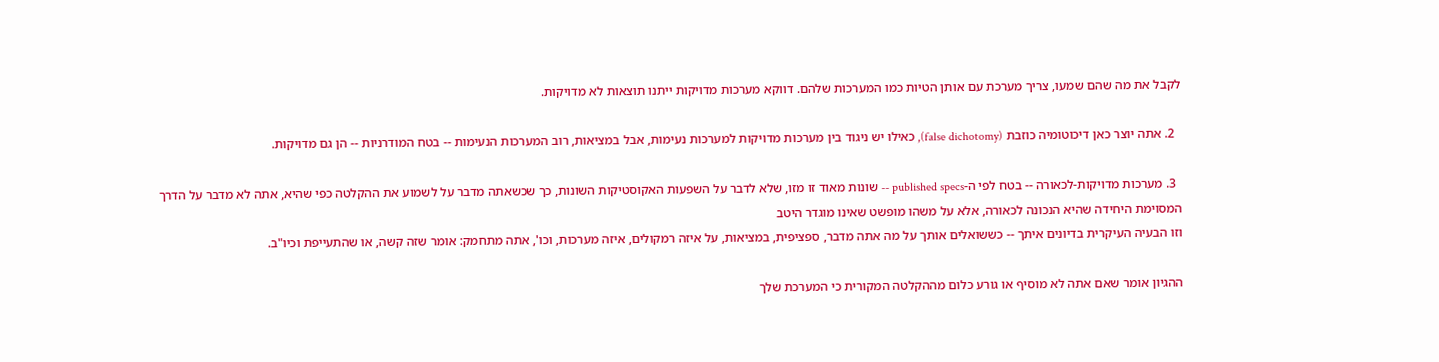לקבל את מה שהם שמעו, צריך מערכת עם אותן הטיות כמו המערכות שלהם. דווקא מערכות מדויקות ייתנו תוצאות לא מדויקות.

  2. אתה יוצר כאן דיכוטומיה כוזבת (false dichotomy), כאילו יש ניגוד בין מערכות מדויקות למערכות נעימות, אבל במציאות, רוב המערכות הנעימות -- בטח המודרניות -- הן גם מדויקות.

  3. מערכות מדויקות-לכאורה -- בטח לפי ה-published specs -- שונות מאוד זו מזו, שלא לדבר על השפעות האקוסטיקות השונות, כך שכשאתה מדבר על לשמוע את ההקלטה כפי שהיא, אתה לא מדבר על הדרך המסוימת היחידה שהיא הנכונה לכאורה, אלא על משהו מופשט שאינו מוגדר היטב
וזו הבעיה העיקרית בדיונים איתך -- כששואלים אותך על מה אתה מדבר, ספציפית, במציאות, על איזה רמקולים, איזה מערכות, וכו', אתה מתחמק: אומר שזה קשה, או שהתעייפת וכיו"ב.

ההגיון אומר שאם אתה לא מוסיף או גורע כלום מההקלטה המקורית כי המערכת שלך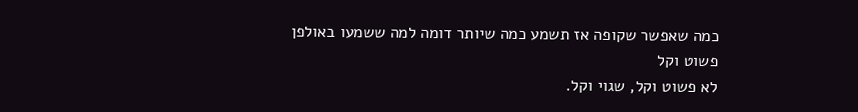כמה שאפשר שקופה אז תשמע כמה שיותר דומה למה ששמעו באולפן
פשוט וקל
לא פשוט וקל, שגוי וקל.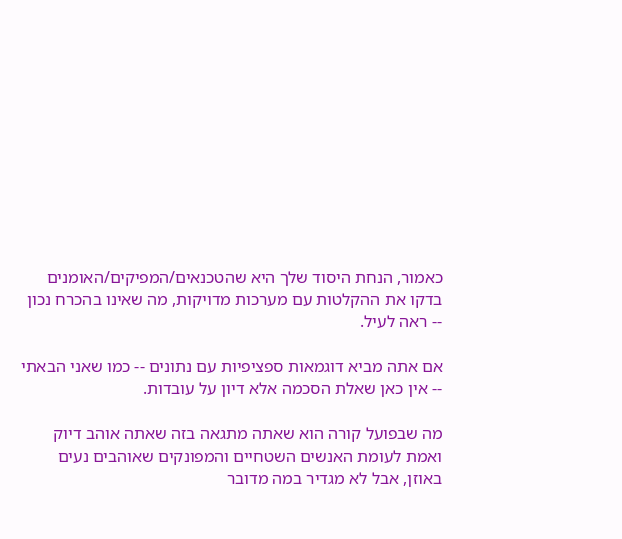כאמור, הנחת היסוד שלך היא שהטכנאים/המפיקים/האומנים בדקו את ההקלטות עם מערכות מדויקות, מה שאינו בהכרח נכון -- ראה לעיל.

אם אתה מביא דוגמאות ספציפיות עם נתונים -- כמו שאני הבאתי -- אין כאן שאלת הסכמה אלא דיון על עובדות.

מה שבפועל קורה הוא שאתה מתגאה בזה שאתה אוהב דיוק ואמת לעומת האנשים השטחיים והמפונקים שאוהבים נעים באוזן, אבל לא מגדיר במה מדובר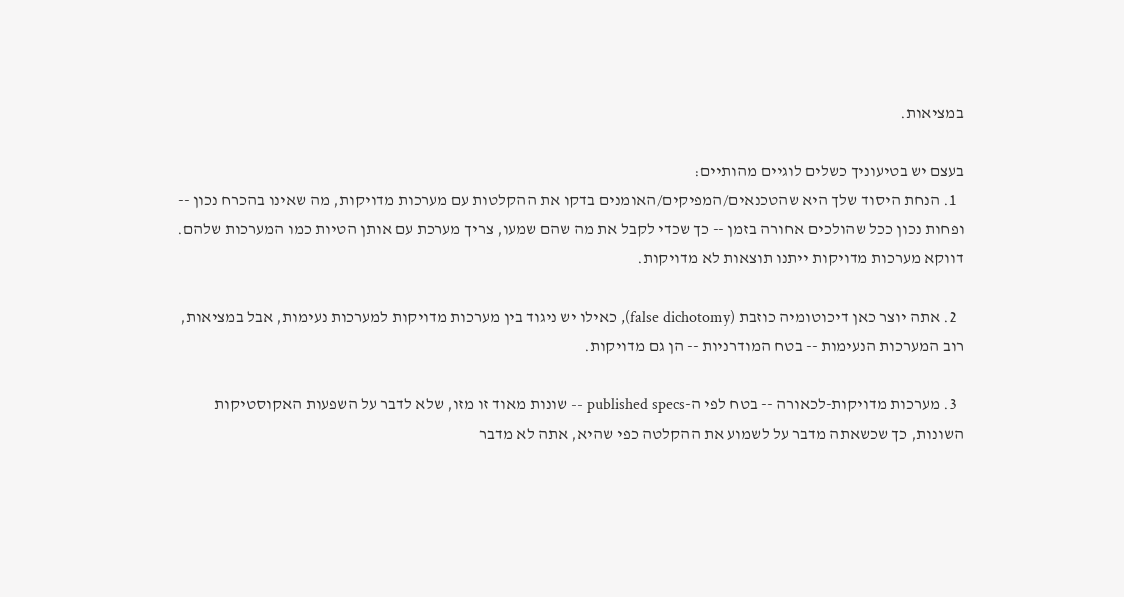במציאות.

בעצם יש בטיעוניך כשלים לוגיים מהותיים:
  1. הנחת היסוד שלך היא שהטכנאים/המפיקים/האומנים בדקו את ההקלטות עם מערכות מדויקות, מה שאינו בהכרח נכון -- ופחות נכון ככל שהולכים אחורה בזמן -- כך שכדי לקבל את מה שהם שמעו, צריך מערכת עם אותן הטיות כמו המערכות שלהם. דווקא מערכות מדויקות ייתנו תוצאות לא מדויקות.

  2. אתה יוצר כאן דיכוטומיה כוזבת (false dichotomy), כאילו יש ניגוד בין מערכות מדויקות למערכות נעימות, אבל במציאות, רוב המערכות הנעימות -- בטח המודרניות -- הן גם מדויקות.

  3. מערכות מדויקות-לכאורה -- בטח לפי ה-published specs -- שונות מאוד זו מזו, שלא לדבר על השפעות האקוסטיקות השונות, כך שכשאתה מדבר על לשמוע את ההקלטה כפי שהיא, אתה לא מדבר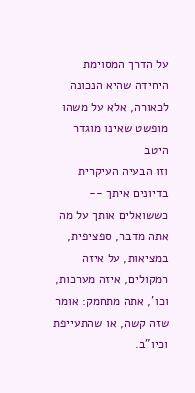על הדרך המסוימת היחידה שהיא הנכונה לכאורה, אלא על משהו מופשט שאינו מוגדר היטב
וזו הבעיה העיקרית בדיונים איתך -- כששואלים אותך על מה אתה מדבר, ספציפית, במציאות, על איזה רמקולים, איזה מערכות, וכו', אתה מתחמק: אומר שזה קשה, או שהתעייפת וכיו"ב.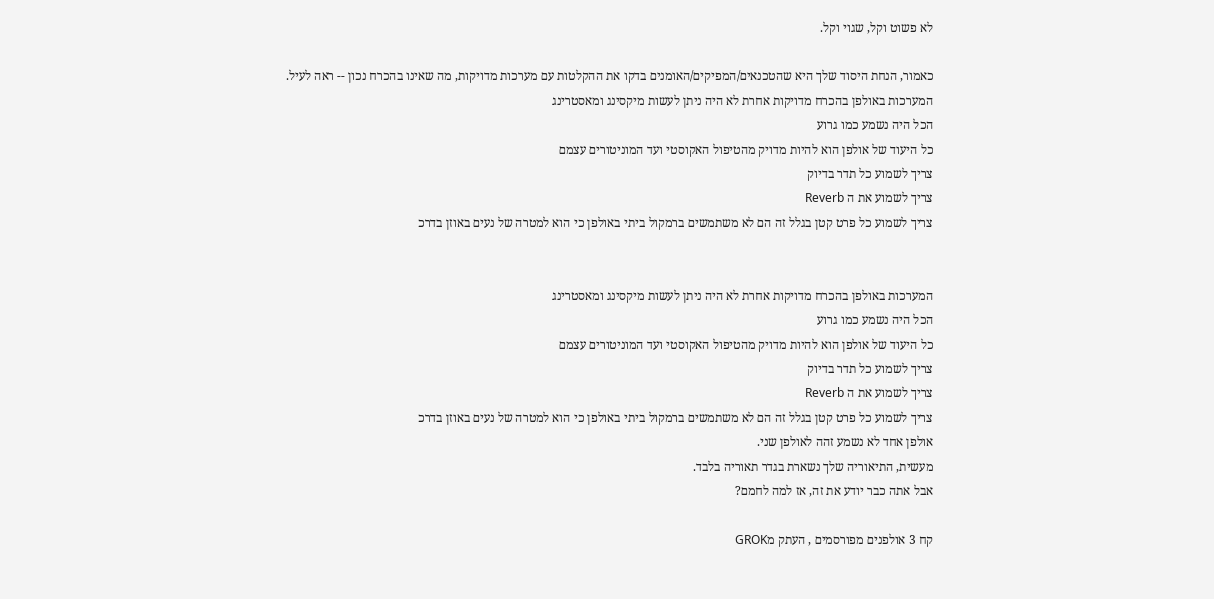לא פשוט וקל, שגוי וקל.

כאמור, הנחת היסוד שלך היא שהטכנאים/המפיקים/האומנים בדקו את ההקלטות עם מערכות מדויקות, מה שאינו בהכרח נכון -- ראה לעיל.
המערכות באולפן בהכרח מדויקות אחרת לא היה ניתן לעשות מיקסינג ומאסטרינג
הכל היה נשמע כמו גרוע
כל היעוד של אולפן הוא להיות מדויק מהטיפול האקוסטי ועד המוניטורים עצמם
צריך לשמוע כל תדר בדיוק
צריך לשמוע את ה Reverb
צריך לשמוע כל פרט קטן בגלל זה הם לא משתמשים ברמקול ביתי באולפן כי הוא למטרה של נעים באוזן בדרכ


המערכות באולפן בהכרח מדויקות אחרת לא היה ניתן לעשות מיקסינג ומאסטרינג
הכל היה נשמע כמו גרוע
כל היעוד של אולפן הוא להיות מדויק מהטיפול האקוסטי ועד המוניטורים עצמם
צריך לשמוע כל תדר בדיוק
צריך לשמוע את ה Reverb
צריך לשמוע כל פרט קטן בגלל זה הם לא משתמשים ברמקול ביתי באולפן כי הוא למטרה של נעים באוזן בדרכ
אולפן אחד לא נשמע זהה לאולפן שני.
מעשית, התיאוריה שלך נשארת בגדר תאוריה בלבד.
אבל אתה כבר יודע את זה, אז למה לחמם?

קח 3 אולפנים מפורסמים , העתק מGROK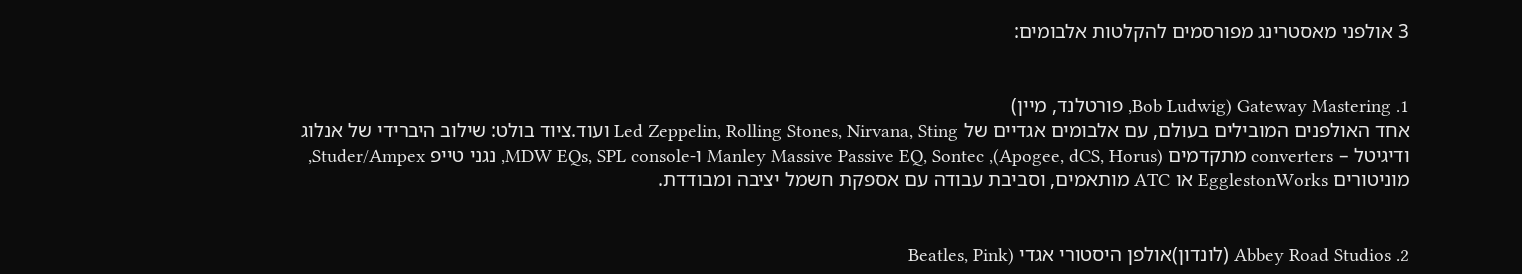3 אולפני מאסטרינג מפורסמים להקלטות אלבומים:


1. Gateway Mastering (Bob Ludwig, פורטלנד, מיין)
אחד האולפנים המובילים בעולם, עם אלבומים אגדיים של Led Zeppelin, Rolling Stones, Nirvana, Sting ועוד.ציוד בולט: שילוב היברידי של אנלוג ודיגיטל – converters מתקדמים (Apogee, dCS, Horus), Manley Massive Passive EQ, Sontec ו-MDW EQs, SPL console, נגני טייפ Studer/Ampex, מוניטורים EgglestonWorks או ATC מותאמים, וסביבת עבודה עם אספקת חשמל יציבה ומבודדת.


2. Abbey Road Studios (לונדון)אולפן היסטורי אגדי (Beatles, Pink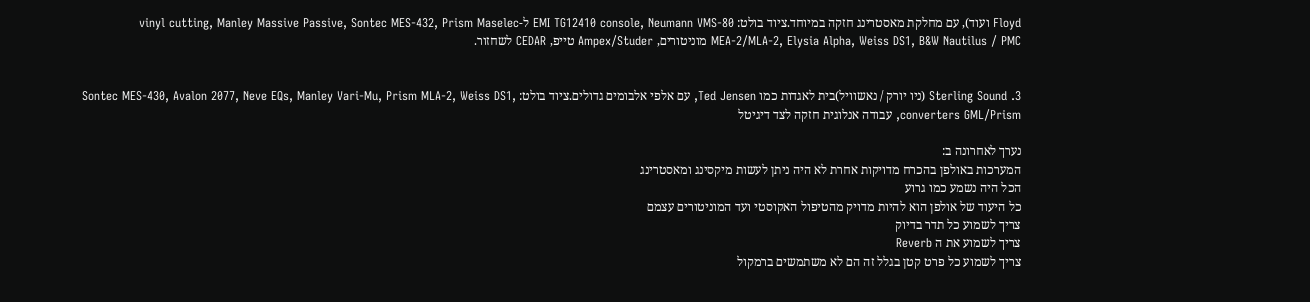Floyd ועוד), עם מחלקת מאסטרינג חזקה במיוחד.ציוד בולט: EMI TG12410 console, Neumann VMS-80 ל-vinyl cutting, Manley Massive Passive, Sontec MES-432, Prism Maselec MEA-2/MLA-2, Elysia Alpha, Weiss DS1, B&W Nautilus / PMC מוניטורים, Ampex/Studer טייפ, CEDAR לשחזור.


3. Sterling Sound (ניו יורק / נאשוויל)בית לאגדות כמו Ted Jensen, עם אלפי אלבומים גדולים.ציוד בולט: Sontec MES-430, Avalon 2077, Neve EQs, Manley Vari-Mu, Prism MLA-2, Weiss DS1, converters GML/Prism, עבודה אנלוגית חזקה לצד דיגיטל

נערך לאחרונה ב:
המערכות באולפן בהכרח מדויקות אחרת לא היה ניתן לעשות מיקסינג ומאסטרינג
הכל היה נשמע כמו גרוע
כל היעוד של אולפן הוא להיות מדויק מהטיפול האקוסטי ועד המוניטורים עצמם
צריך לשמוע כל תדר בדיוק
צריך לשמוע את ה Reverb
צריך לשמוע כל פרט קטן בגלל זה הם לא משתמשים ברמקול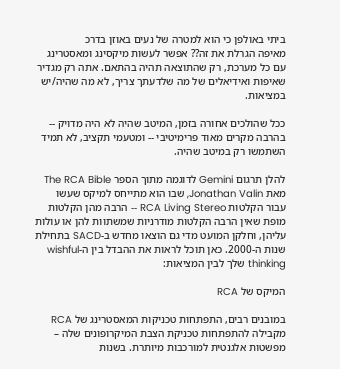ביתי באולפן כי הוא למטרה של נעים באוזן בדרכ
מאיפה הגרלת את זה?? אפשר לעשות מיקסינג ומאסטרינג עם כל מערכת, רק שהתוצאה תהיה בהתאם. אתה רק מגדיר שאיפות ואידיאלים של מה שלדעתך צריך, לא מה שהיה/יש במציאות.

ככל שהולכים אחורה בזמן, המיטב שהיה לא היה מדויק ‑‑ בהרבה מקרים מאוד פרימיטיבי ‑‑ ומטעמי תקציב, לא תמיד השתמשו רק במיטב שהיה.

להלן תרגום Gemini לדוגמה מתוך הספר The RCA Bible מאת Jonathan Valin, שבו הוא מתייחס למיקס שעשו עבור הקלטות RCA Living Stereo ‑‑ הרבה מהן הקלטות מופת שאין הרבה הקלטות מודרניות שמשתוות להן או עולות עליהן, וחלקן המועט מדי גם הוצאו מחדש ב‑SACD בתחילת שנות ה‑2000. כאן תוכל לראות את ההבדל בין ה‑wishful thinking שלך לבין המציאות:

המיקס של RCA

במובנים רבים, התפתחות טכניקות המאסטרינג של RCA מקבילה להתפתחות טכניקת הצבת המיקרופונים שלה – מפשטות אלגנטית למורכבות מיותרת. בשנות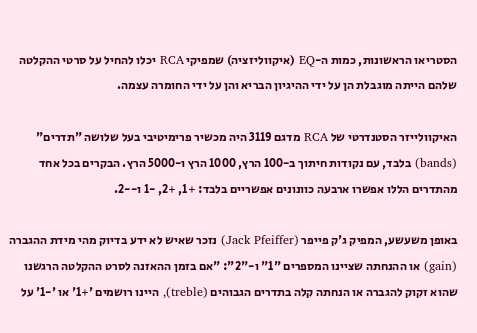הסטריאו הראשונות, כמות ה-EQ (איקווליזציה) שמפיקי RCA יכלו להחיל על סרטי ההקלטה שלהם הייתה מוגבלת הן על ידי ההיגיון הבריא והן על ידי החומרה עצמה.

האיקוולייזר הסטנדרטי של RCA מדגם 3119 היה מכשיר פרימיטיבי בעל שלושה "תדרים" (bands) בלבד, עם נקודות חיתוך ב-100 הרץ, 1000 הרץ ו-5000 הרץ. הבקרים בכל אחד מהתדרים הללו אפשרו ארבעה כוונונים אפשריים בלבד: +1, +2, -1 ו--2.

באופן משעשע, המפיק ג'ק פייפר (Jack Pfeiffer) נזכר שאיש לא ידע בדיוק מהי מידת ההגברה (gain) או ההנחתה שציינו המספרים "1" ו-"2": "אם בזמן ההאזנה לסרט ההקלטה הרגשנו שהוא זקוק להגברה או הנחתה קלה בתדרים הגבוהים (treble), היינו רושמים '+1' או '-1' על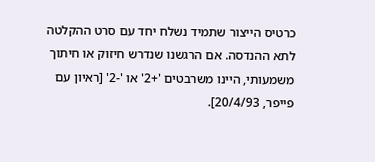כרטיס הייצור שתמיד נשלח יחד עם סרט ההקלטה לתא ההנדסה. אם הרגשנו שנדרש חיזוק או חיתוך משמעותי, היינו משרבטים '+2' או '-2' [ראיון עם פייפר, 20/4/93].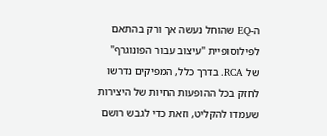ה-EQ שהוחל נעשה אך ורק בהתאם לפילוסופיית "עיצוב עבור הפונוגרף" של RCA. בדרך כלל, המפיקים נדרשו לחזק בכל ההופעות החיות של היצירות שעמדו להקליט, וזאת כדי לגבש רושם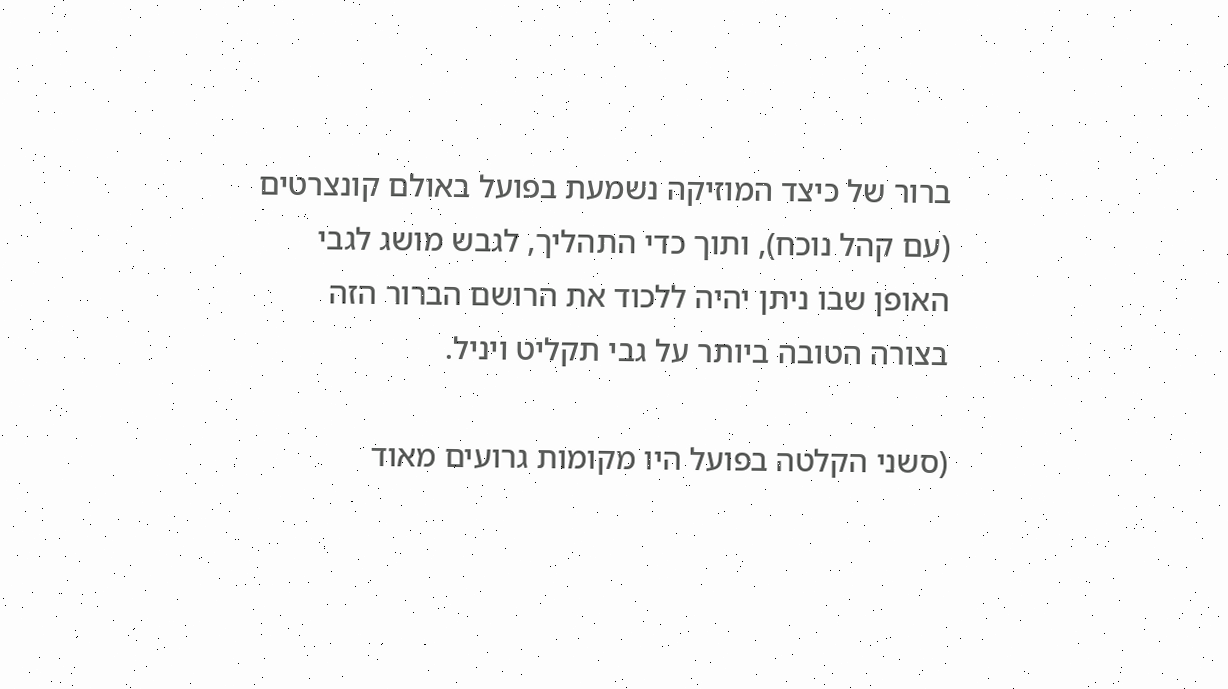ברור של כיצד המוזיקה נשמעת בפועל באולם קונצרטים (עם קהל נוכח), ותוך כדי התהליך, לגבש מושג לגבי האופן שבו ניתן יהיה ללכוד את הרושם הברור הזה בצורה הטובה ביותר על גבי תקליט ויניל.

(סשני הקלטה בפועל היו מקומות גרועים מאוד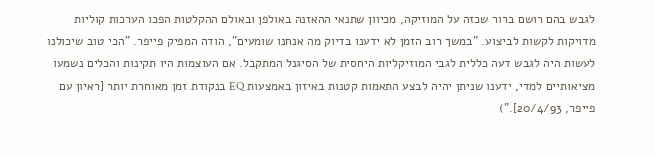לגבש בהם רושם ברור שכזה על המוזיקה, מכיוון שתנאי ההאזנה באולפן ובאולם ההקלטות הפכו הערכות קוליות מדויקות לקשות לביצוע. "במשך רוב הזמן לא ידענו בדיוק מה אנחנו שומעים", הודה המפיק פייפר. "הכי טוב שיכולנו לעשות היה לגבש דעה כללית לגבי המוזיקליות היחסית של הסיגנל המתקבל. אם העוצמות היו תקינות והכלים נשמעו מציאותיים למדי, ידענו שניתן יהיה לבצע התאמות קטנות באיזון באמצעות EQ בנקודת זמן מאוחרת יותר [ראיון עם פייפר, 20/4/93].")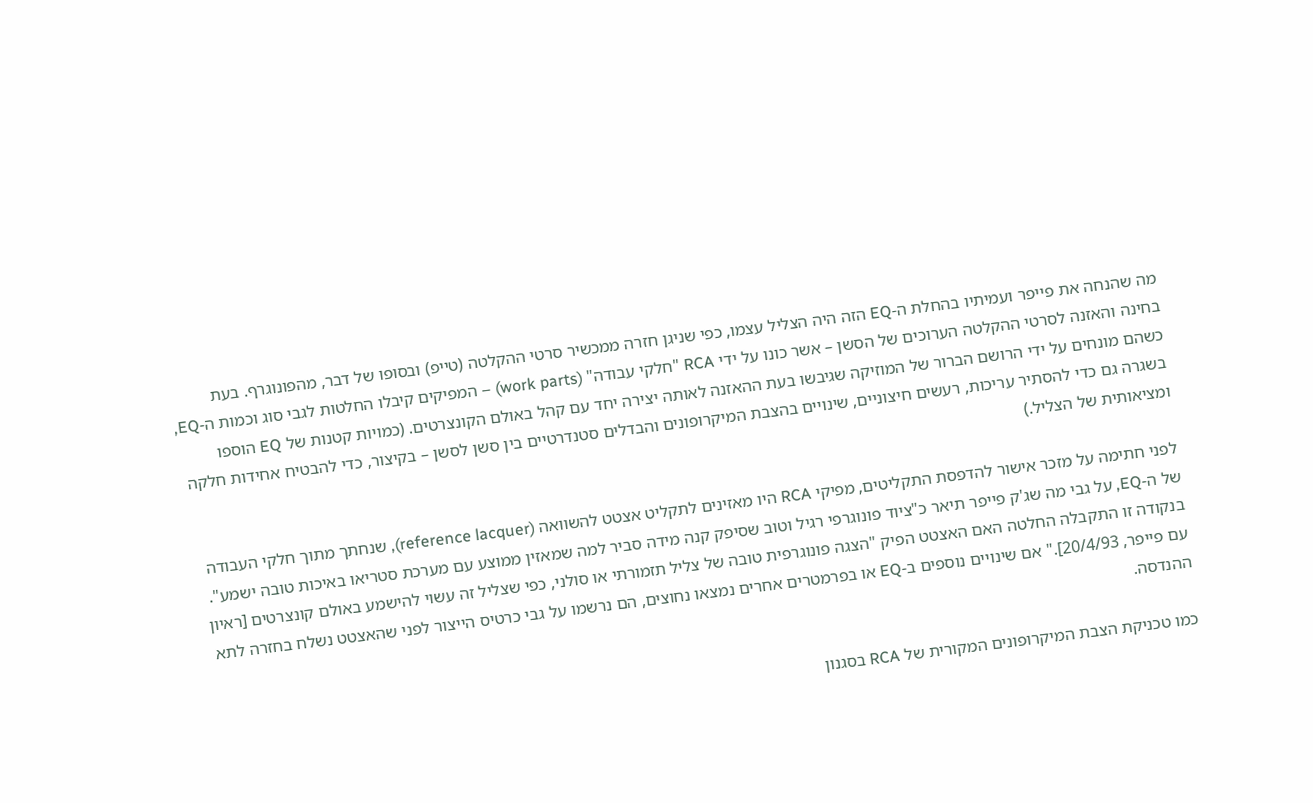מה שהנחה את פייפר ועמיתיו בהחלת ה-EQ הזה היה הצליל עצמו, כפי שניגן חזרה ממכשיר סרטי ההקלטה (טייפ) ובסופו של דבר, מהפונוגרף. בעת בחינה והאזנה לסרטי ההקלטה הערוכים של הסשן – אשר כונו על ידי RCA "חלקי עבודה" (work parts) – המפיקים קיבלו החלטות לגבי סוג וכמות ה-EQ, כשהם מונחים על ידי הרושם הברור של המוזיקה שגיבשו בעת ההאזנה לאותה יצירה יחד עם קהל באולם הקונצרטים. (כמויות קטנות של EQ הוספו בשגרה גם כדי להסתיר עריכות, רעשים חיצוניים, שינויים בהצבת המיקרופונים והבדלים סטנדרטיים בין סשן לסשן – בקיצור, כדי להבטיח אחידות חלקה ומציאותית של הצליל.)

לפני חתימה על מזכר אישור להדפסת התקליטים, מפיקי RCA היו מאזינים לתקליט אצטט להשוואה (reference lacquer), שנחתך מתוך חלקי העבודה של ה-EQ, על גבי מה שג'ק פייפר תיאר כ"ציוד פונוגרפי רגיל וטוב שסיפק קנה מידה סביר למה שמאזין ממוצע עם מערכת סטריאו באיכות טובה ישמע". בנקודה זו התקבלה החלטה האם האצטט הפיק "הצגה פונוגרפית טובה של צליל תזמורתי או סולני, כפי שצליל זה עשוי להישמע באולם קונצרטים [ראיון עם פייפר, 20/4/93]." אם שינויים נוספים ב-EQ או בפרמטרים אחרים נמצאו נחוצים, הם נרשמו על גבי כרטיס הייצור לפני שהאצטט נשלח בחזרה לתא ההנדסה.

כמו טכניקת הצבת המיקרופונים המקורית של RCA בסגנון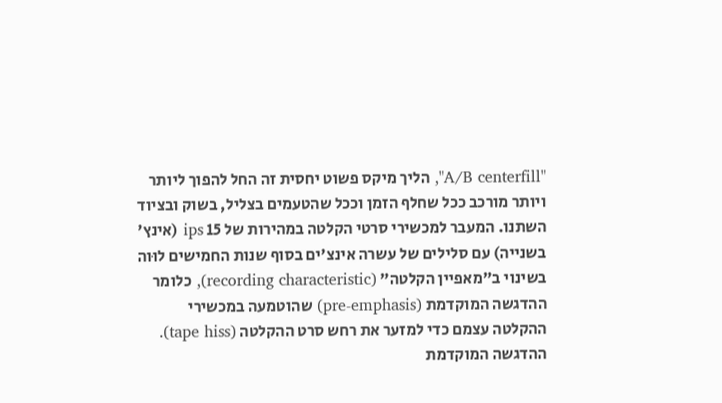"A/B centerfill", הליך מיקס פשוט יחסית זה החל להפוך ליותר ויותר מורכב ככל שחלף הזמן וככל שהטעמים בצליל, בשוק ובציוד השתנו. המעבר למכשירי סרטי הקלטה במהירות של 15 ips (אינץ' בשנייה) עם סלילים של עשרה אינצ'ים בסוף שנות החמישים לוּוה בשינוי ב"מאפיין הקלטה" (recording characteristic), כלומר ההדגשה המוקדמת (pre-emphasis) שהוטמעה במכשירי ההקלטה עצמם כדי למזער את רחש סרט ההקלטה (tape hiss). ההדגשה המוקדמת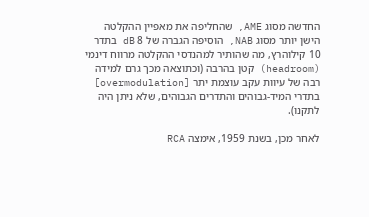החדשה מסוג AME, שהחליפה את מאפיין ההקלטה הישן יותר מסוג NAB, הוסיפה הגברה של 8 dB בתדר 10 קילוהרץ, מה שהותיר למהנדסי ההקלטה מרווח דינמי (headroom) קטן בהרבה (וכתוצאה מכך גרם למידה רבה של עיוות עקב עוצמת יתר [overmodulation] בתדרי המיד-גבוהים והתדרים הגבוהים, שלא ניתן היה לתקנו).

לאחר מכן, בשנת 1959, אימצה RCA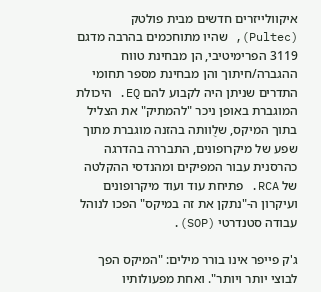איקוולייזרים חדשים מבית פולטק (Pultec), שהיו מתוחכמים בהרבה מדגם 3119 הפרימיטיבי, הן מבחינת טווח ההגברה/חיתוך והן מבחינת מספר תחומי התדרים שניתן היה לקבוע להם EQ. היכולת המוגברת באופן ניכר "להמתיק" את הצליל בתוך המיקס, שלֻוותה בהזנה מוגברת מתוך שפע של מיקרופונים, התבררה בהדרגה כהרסנית עבור המפיקים ומהנדסי ההקלטה של RCA. פתיחת עוד ועוד מיקרופונים ועיקרון ה-"נתקן את זה במיקס" הפכו לנוהל עבודה סטנדרטי (SOP).

ג'ק פייפר אינו בורר מילים: "המיקס הפך לבוצי יותר ויותר". ואחת מפעולותיו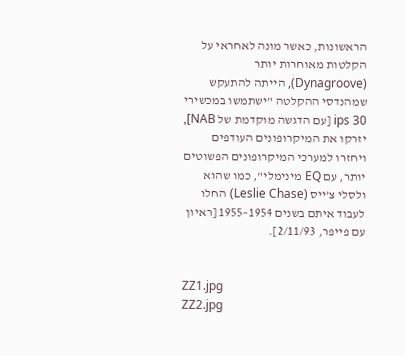הראשונות, כאשר מונה לאחראי על הקלטות מאוחרות יותר (Dynagroove), הייתה להתעקש שמהנדסי ההקלטה "ישתמשו במכשירי 30 ips [עם הדגשה מוקדמת של NAB], יזרקו את המיקרופונים העודפים ויחזרו למערכי המיקרופונים הפשוטים יותר, עם EQ מינימלי", כמו שהוא ולסלי צ'ייס (Leslie Chase) החלו לעבוד איתם בשנים 1954–1955 [ראיון עם פייפר, 2/11/93].


ZZ1.jpg
ZZ2.jpg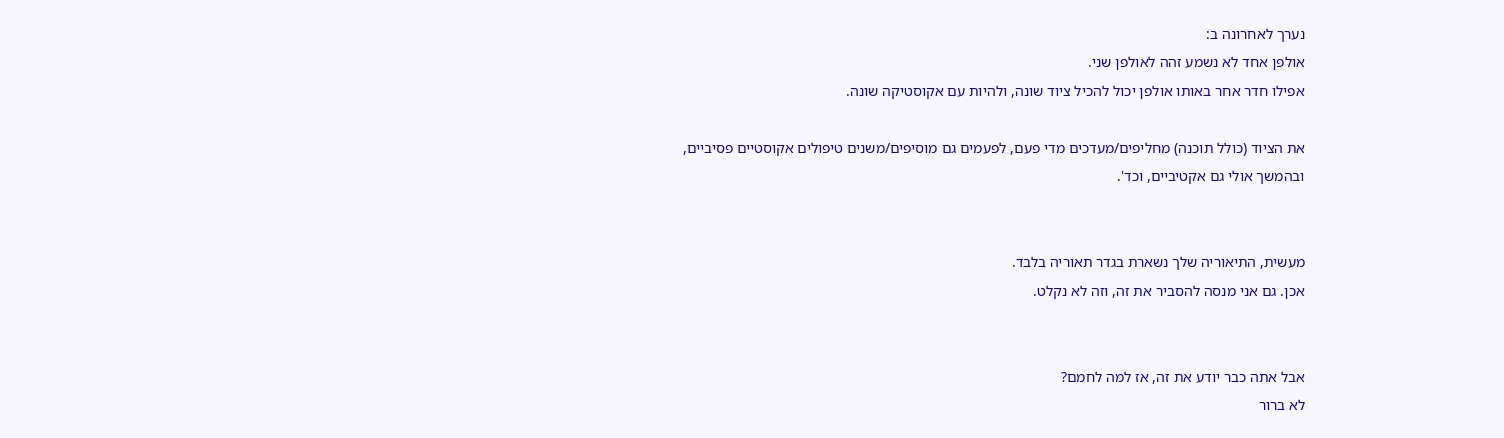נערך לאחרונה ב:
אולפן אחד לא נשמע זהה לאולפן שני.
אפילו חדר אחר באותו אולפן יכול להכיל ציוד שונה, ולהיות עם אקוסטיקה שונה.

את הציוד (כולל תוכנה) מחליפים/מעדכים מדי פעם, לפעמים גם מוסיפים/משנים טיפולים אקוסטיים פסיביים, ובהמשך אולי גם אקטיביים, וכד'.


מעשית, התיאוריה שלך נשארת בגדר תאוריה בלבד.
אכן. גם אני מנסה להסביר את זה, וזה לא נקלט.


אבל אתה כבר יודע את זה, אז למה לחמם?
לא ברור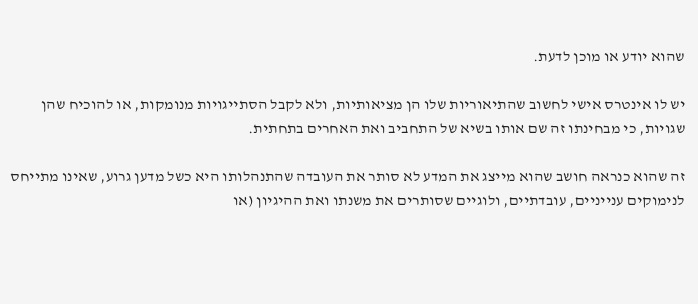שהוא יודע או מוכן לדעת.

יש לו אינטרס אישי לחשוב שהתיאוריות שלו הן מציאותיות, ולא לקבל הסתייגויות מנומקות, או להוכיח שהן שגויות, כי מבחינתו זה שם אותו בשיא של התחביב ואת האחרים בתחתית.

זה שהוא כנראה חושב שהוא מייצג את המדע לא סותר את העובדה שהתנהלותו היא כשל מדען גרוע, שאינו מתייחס לנימוקים ענייניים, עובדתיים, ולוגיים שסותרים את משנתו ואת ההיגיון (או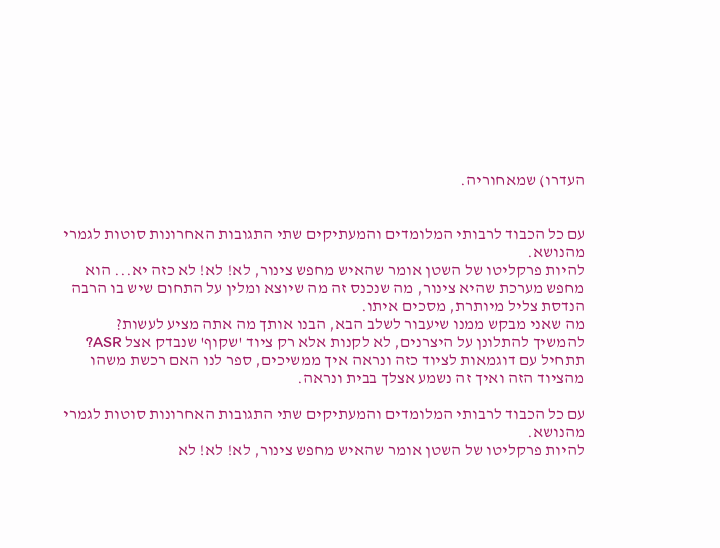העדרו) שמאחוריה.


עם כל הכבוד לרבותי המלומדים והמעתיקים שתי התגובות האחרונות סוטות לגמרי מהנושא.
להיות פרקליטו של השטן אומר שהאיש מחפש צינור, לא! לא! לא כזה יא... הוא מחפש מערכת שהיא צינור, מה שנכנס זה מה שיוצא ומלין על התחום שיש בו הרבה הנדסת צליל מיותרת, מסכים איתו.
מה שאני מבקש ממנו שיעבור לשלב הבא, הבנו אותך מה אתה מציע לעשות? להמשיך להתלונן על היצרנים, לא לקנות אלא רק ציוד 'שקוף' שנבדק אצל ASR? תתחיל עם דוגמאות לציוד כזה ונראה איך ממשיכים, ספר לנו האם רכשת משהו מהציוד הזה ואיך זה נשמע אצלך בבית ונראה.

עם כל הכבוד לרבותי המלומדים והמעתיקים שתי התגובות האחרונות סוטות לגמרי מהנושא.
להיות פרקליטו של השטן אומר שהאיש מחפש צינור, לא! לא! לא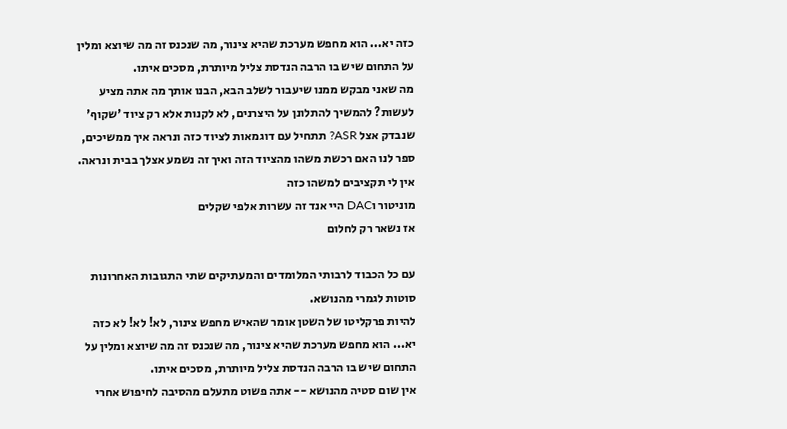כזה יא... הוא מחפש מערכת שהיא צינור, מה שנכנס זה מה שיוצא ומלין על התחום שיש בו הרבה הנדסת צליל מיותרת, מסכים איתו.
מה שאני מבקש ממנו שיעבור לשלב הבא, הבנו אותך מה אתה מציע לעשות? להמשיך להתלונן על היצרנים, לא לקנות אלא רק ציוד 'שקוף' שנבדק אצל ASR? תתחיל עם דוגמאות לציוד כזה ונראה איך ממשיכים, ספר לנו האם רכשת משהו מהציוד הזה ואיך זה נשמע אצלך בבית ונראה.
אין לי תקציבים למשהו כזה
מוניטור וDAC היי אנד זה עשרות אלפי שקלים
אז נשאר רק לחלום

עם כל הכבוד לרבותי המלומדים והמעתיקים שתי התגובות האחרונות סוטות לגמרי מהנושא.
להיות פרקליטו של השטן אומר שהאיש מחפש צינור, לא! לא! לא כזה יא... הוא מחפש מערכת שהיא צינור, מה שנכנס זה מה שיוצא ומלין על התחום שיש בו הרבה הנדסת צליל מיותרת, מסכים איתו.
אין שום סטיה מהנושא -- אתה פשוט מתעלם מהסיבה לחיפוש אחרי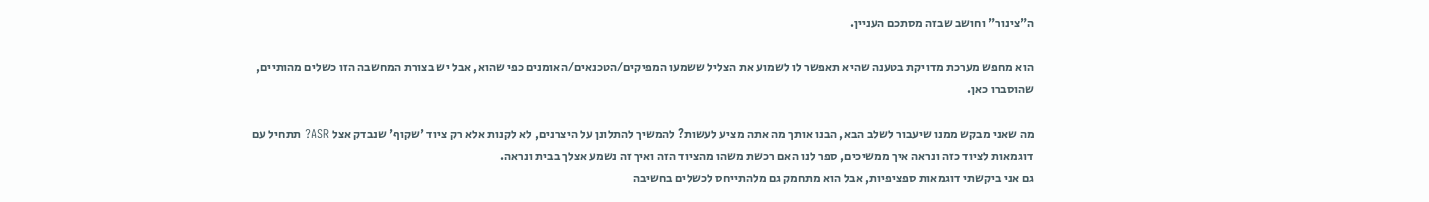ה"צינור" וחושב שבזה מסתכם העניין.

הוא מחפש מערכת מדויקת בטענה שהיא תאפשר לו לשמוע את הצליל ששמעו המפיקים/הטכנאים/האומנים כפי שהוא, אבל יש בצורת המחשבה הזו כשלים מהותיים, שהוסברו כאן.

מה שאני מבקש ממנו שיעבור לשלב הבא, הבנו אותך מה אתה מציע לעשות? להמשיך להתלונן על היצרנים, לא לקנות אלא רק ציוד 'שקוף' שנבדק אצל ASR? תתחיל עם דוגמאות לציוד כזה ונראה איך ממשיכים, ספר לנו האם רכשת משהו מהציוד הזה ואיך זה נשמע אצלך בבית ונראה.
גם אני ביקשתי דוגמאות ספציפיות, אבל הוא מתחמק גם מלהתייחס לכשלים בחשיבה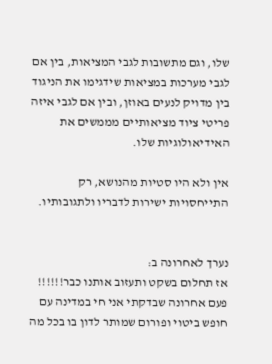שלו, וגם מתשובות לגבי המציאות, בין אם לגבי מערכות במציאות שידגימו את הניגוד בין מדויק לנעים באוזן, ובין אם לגבי איזה פריטי ציוד מציאותיים מממשים את האידיאולוגיות שלו.

אין ולא היו סטיות מהנושא, רק התייחסויות ישירות לדבריו ולתגובותיו.


נערך לאחרונה ב:
אז תחלום בשקט ותעזוב אותנו כבר!!!!!!
פעם אחרונה שבדקתי אני חי במדינה עם חופש ביטוי ופורום שמותר לדון בו בכל מה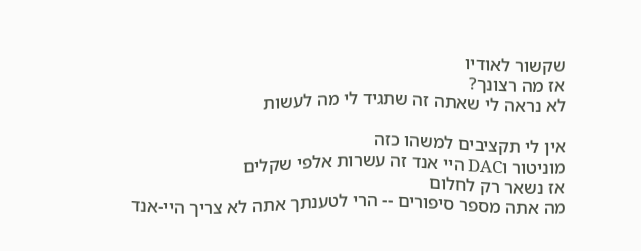שקשור לאודיו
אז מה רצונך?
לא נראה לי שאתה זה שתגיד לי מה לעשות

אין לי תקציבים למשהו כזה
מוניטור וDAC היי אנד זה עשרות אלפי שקלים
אז נשאר רק לחלום
מה אתה מספר סיפורים -- הרי לטענתך אתה לא צריך היי-אנד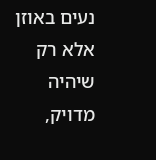נעים באוזן אלא רק שיהיה מדויק,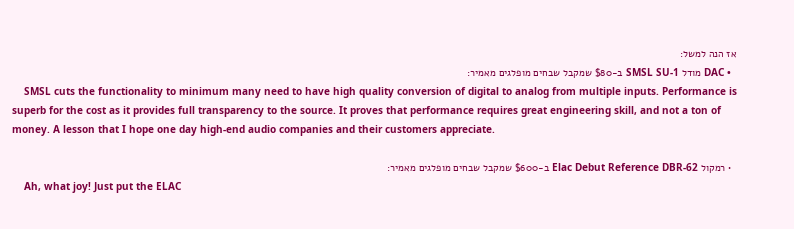אז הנה למשל:
  • DAC מודל SMSL SU-1 ב-$80 שמקבל שבחים מופלגים מאמיר:
    SMSL cuts the functionality to minimum many need to have high quality conversion of digital to analog from multiple inputs. Performance is superb for the cost as it provides full transparency to the source. It proves that performance requires great engineering skill, and not a ton of money. A lesson that I hope one day high-end audio companies and their customers appreciate.

  • רמקול Elac Debut Reference DBR-62 ב-$600 שמקבל שבחים מופלגים מאמיר:
    Ah, what joy! Just put the ELAC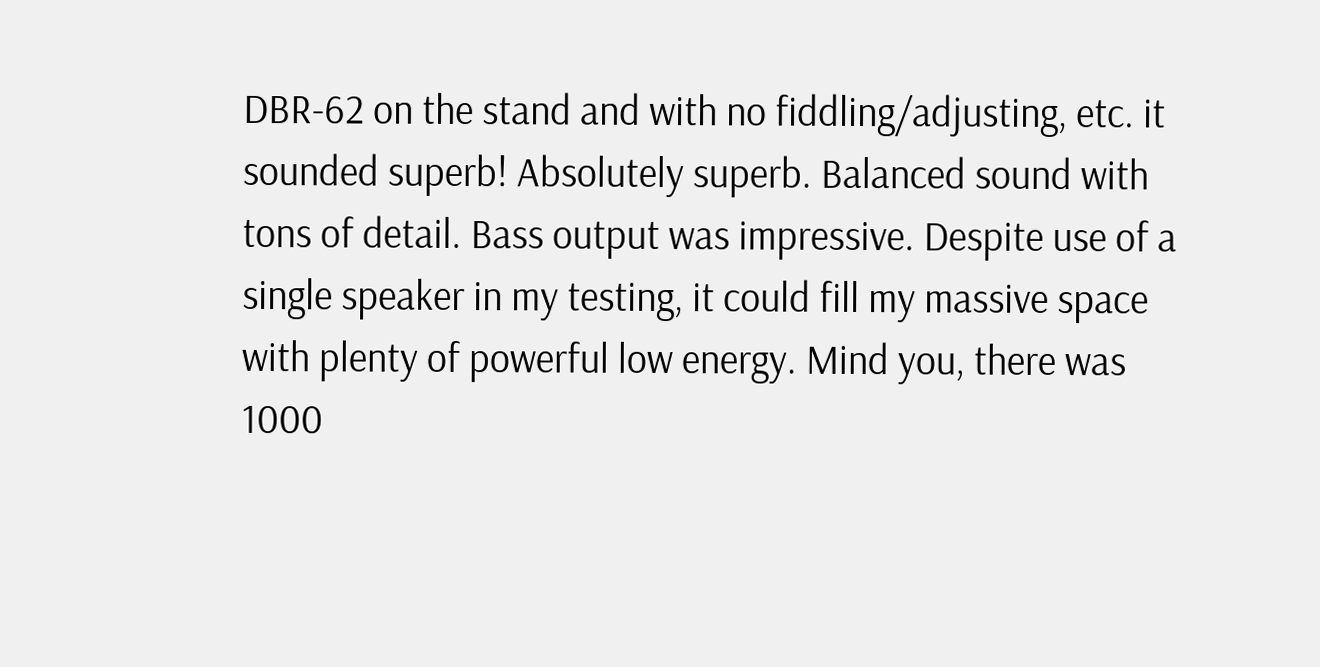DBR-62 on the stand and with no fiddling/adjusting, etc. it sounded superb! Absolutely superb. Balanced sound with tons of detail. Bass output was impressive. Despite use of a single speaker in my testing, it could fill my massive space with plenty of powerful low energy. Mind you, there was 1000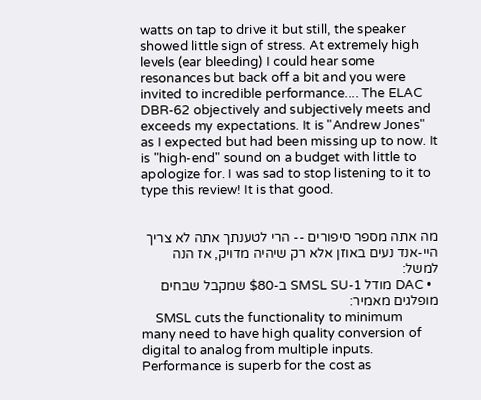watts on tap to drive it but still, the speaker showed little sign of stress. At extremely high levels (ear bleeding) I could hear some resonances but back off a bit and you were invited to incredible performance.... The ELAC DBR-62 objectively and subjectively meets and exceeds my expectations. It is "Andrew Jones" as I expected but had been missing up to now. It is "high-end" sound on a budget with little to apologize for. I was sad to stop listening to it to type this review! It is that good.


מה אתה מספר סיפורים -- הרי לטענתך אתה לא צריך היי-אנד נעים באוזן אלא רק שיהיה מדויק, אז הנה למשל:
  • DAC מודל SMSL SU-1 ב-$80 שמקבל שבחים מופלגים מאמיר:
    SMSL cuts the functionality to minimum many need to have high quality conversion of digital to analog from multiple inputs. Performance is superb for the cost as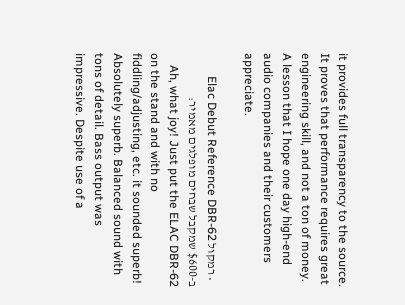it provides full transparency to the source. It proves that performance requires great engineering skill, and not a ton of money. A lesson that I hope one day high-end audio companies and their customers appreciate.

  • רמקול Elac Debut Reference DBR-62 ב-$600 שמקבל שבחים מופלגים מאמיר:
    Ah, what joy! Just put the ELAC DBR-62 on the stand and with no fiddling/adjusting, etc. it sounded superb! Absolutely superb. Balanced sound with tons of detail. Bass output was impressive. Despite use of a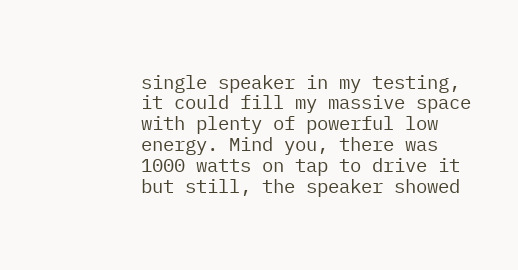single speaker in my testing, it could fill my massive space with plenty of powerful low energy. Mind you, there was 1000 watts on tap to drive it but still, the speaker showed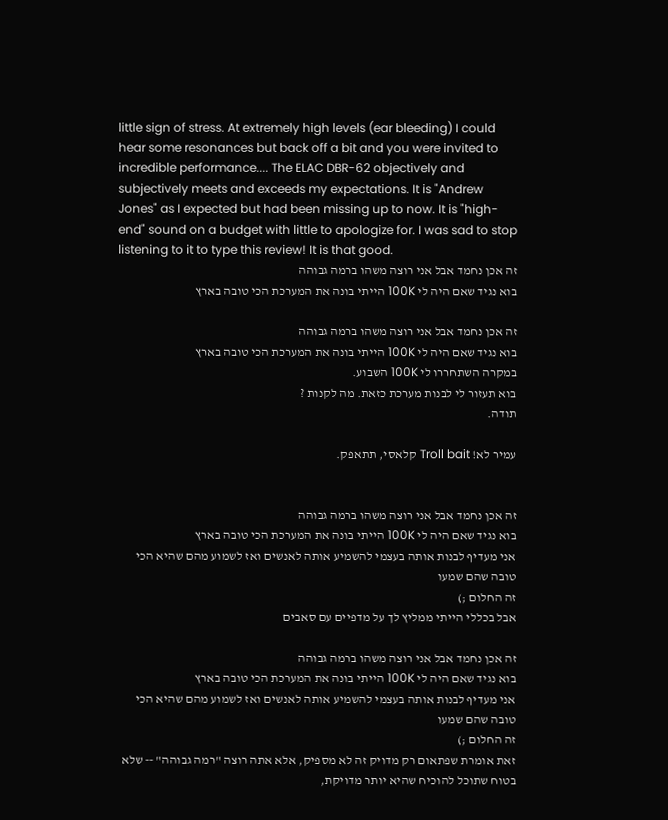little sign of stress. At extremely high levels (ear bleeding) I could hear some resonances but back off a bit and you were invited to incredible performance.... The ELAC DBR-62 objectively and subjectively meets and exceeds my expectations. It is "Andrew Jones" as I expected but had been missing up to now. It is "high-end" sound on a budget with little to apologize for. I was sad to stop listening to it to type this review! It is that good.
זה אכן נחמד אבל אני רוצה משהו ברמה גבוהה
בוא נגיד שאם היה לי 100K הייתי בונה את המערכת הכי טובה בארץ

זה אכן נחמד אבל אני רוצה משהו ברמה גבוהה
בוא נגיד שאם היה לי 100K הייתי בונה את המערכת הכי טובה בארץ
במקרה השתחררו לי 100K השבוע.
בוא תעזור לי לבנות מערכת כזאת. מה לקנות ?
תודה.

עמיר לא! Troll bait קלאסי, תתאפק.


זה אכן נחמד אבל אני רוצה משהו ברמה גבוהה
בוא נגיד שאם היה לי 100K הייתי בונה את המערכת הכי טובה בארץ
אני מעדיף לבנות אותה בעצמי להשמיע אותה לאנשים ואז לשמוע מהם שהיא הכי טובה שהם שמעו
זה החלום ;)
אבל בכללי הייתי ממליץ לך על מדפיים עם סאבים

זה אכן נחמד אבל אני רוצה משהו ברמה גבוהה
בוא נגיד שאם היה לי 100K הייתי בונה את המערכת הכי טובה בארץ
אני מעדיף לבנות אותה בעצמי להשמיע אותה לאנשים ואז לשמוע מהם שהיא הכי טובה שהם שמעו
זה החלום ;)
זאת אומרת שפתאום רק מדויק זה לא מספיק, אלא אתה רוצה "רמה גבוהה" ‑‑ שלא בטוח שתוכל להוכיח שהיא יותר מדויקת,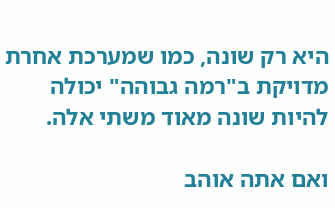היא רק שונה, כמו שמערכת אחרת מדויקת ב"רמה גבוהה" יכולה להיות שונה מאוד משתי אלה.

ואם אתה אוהב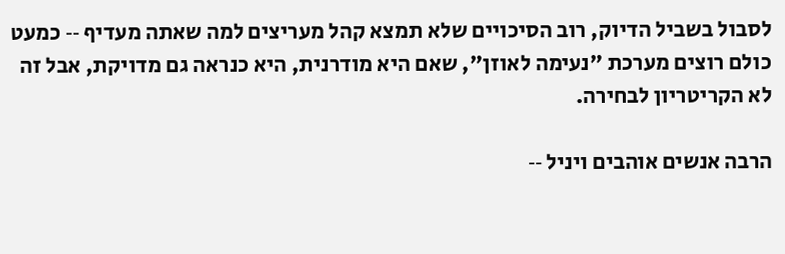לסבול בשביל הדיוק, רוב הסיכויים שלא תמצא קהל מעריצים למה שאתה מעדיף ‑‑ כמעט כולם רוצים מערכת "נעימה לאוזן", שאם היא מודרנית, היא כנראה גם מדויקת, אבל זה לא הקריטריון לבחירה.

הרבה אנשים אוהבים ויניל ‑‑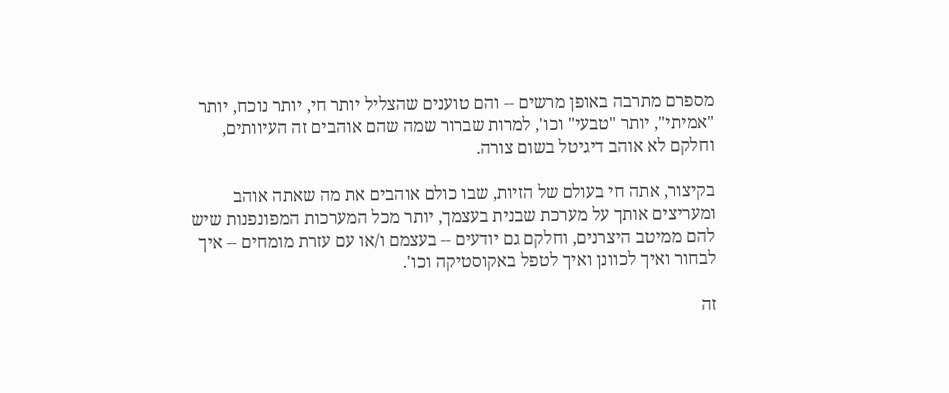מספרם מתרבה באופן מרשים ‑‑ והם טוענים שהצליל יותר חי, יותר נוכח, יותר "אמיתי", יותר "טבעי" וכו', למרות שברור שמה שהם אוהבים זה העיוותים, וחלקם לא אוהב דיגיטל בשום צורה.

בקיצור, אתה חי בעולם של הזיות, שבו כולם אוהבים את מה שאתה אוהב ומעריצים אותך על מערכת שבנית בעצמך, יותר מכל המערכות המפונפנות שיש להם ממיטב היצרנים, וחלקם גם יודעים ‑‑ בעצמם ו/או עם עזרת מומחים ‑‑ איך לבחור ואיך לכוונן ואיך לטפל באקוסטיקה וכו'.

זה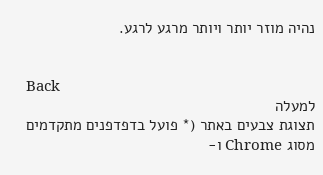נהיה מוזר יותר ויותר מרגע לרגע.


Back
למעלה
תצוגת צבעים באתר (* פועל בדפדפנים מתקדמים מסוג Chrome ו-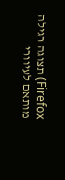Firefox) תצוגה רגילה מותאם לעיוורי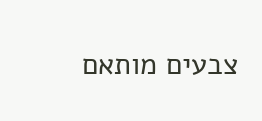צבעים מותאם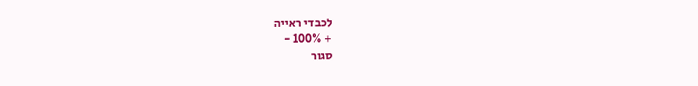לכבדי ראייה
+ 100% -
סגור